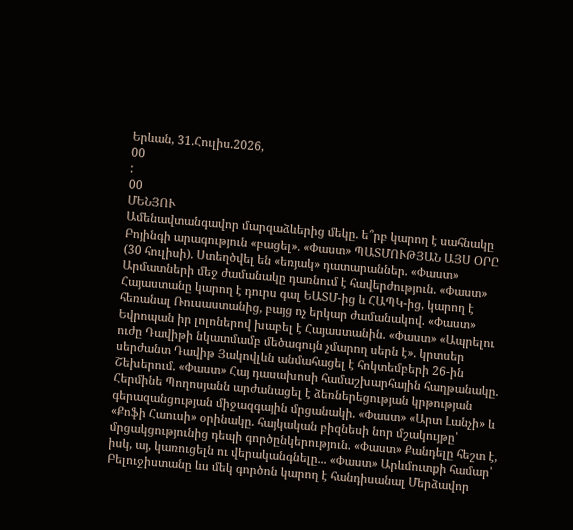Երևան, 31.Հուլիս.2026,
00
:
00
ՄԵՆՅՈՒ
Ամենավտանգավոր մարզաձևերից մեկը. ե՞րբ կարող է սահնակը Բոյինգի արագություն «բացել». «Փաստ» ՊԱՏՄՈՒԹՅԱՆ ԱՅՍ ՕՐԸ (30 հուլիսի). Ստեղծվել են «եռյակ» դատարաններ. «Փաստ» Արմատների մեջ ժամանակը դառնում է հավերժություն. «Փաստ» Հայաստանը կարող է դուրս գալ ԵԱՏՄ-ից և ՀԱՊԿ-ից, կարող է հեռանալ Ռուսաստանից, բայց ոչ երկար ժամանակով. «Փաստ» Եվրոպան իր լոլոներով խաբել է Հայաստանին. «Փաստ» «Ապրելու ուժը Դավիթի նկատմամբ մեծագույն չմարող սերն է». կրտսեր սերժանտ Դավիթ Յակովլևն անմահացել է հոկտեմբերի 26-ին Շեխերում. «Փաստ» Հայ դասախոսի համաշխարհային հաղթանակը. Հերմինե Պողոսյանն արժանացել է ձեռներեցության կրթության գերազանցության միջազգային մրցանակի. «Փաստ» «Արտ Լանչի» և «Քոֆի Հաուսի» օրինակը. հայկական բիզնեսի նոր մշակույթը՝ մրցակցությունից դեպի գործընկերություն. «Փաստ» Քանդելը հեշտ է, իսկ, այ, կառուցելն ու վերականգնելը... «Փաստ» Արևմուտքի համար՝ Բելուջիստանը ևս մեկ գործոն կարող է հանդիսանալ Մերձավոր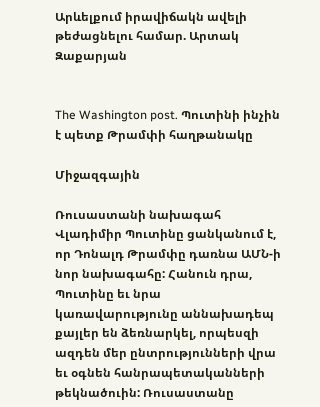Արևելքում իրավիճակն ավելի թեժացնելու համար. Արտակ Զաքարյան


The Washington post. Պուտինի ինչին է պետք Թրամփի հաղթանակը

Միջազգային

Ռուսաստանի նախագահ Վլադիմիր Պուտինը ցանկանում է, որ Դոնալդ Թրամփը դառնա ԱՄՆ-ի նոր նախագահը: Հանուն դրա, Պուտինը եւ նրա կառավարությունը աննախադեպ քայլեր են ձեռնարկել, որպեսզի ազդեն մեր ընտրությունների վրա եւ օգնեն հանրապետականների թեկնածուին: Ռուսաստանը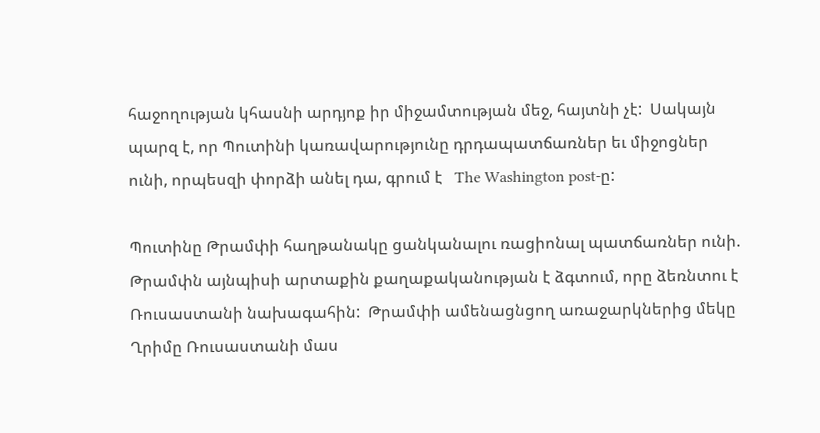հաջողության կհասնի արդյոք իր միջամտության մեջ, հայտնի չէ:  Սակայն պարզ է, որ Պուտինի կառավարությունը դրդապատճառներ եւ միջոցներ ունի, որպեսզի փորձի անել դա, գրում է   The Washington post-ը:

Պուտինը Թրամփի հաղթանակը ցանկանալու ռացիոնալ պատճառներ ունի. Թրամփն այնպիսի արտաքին քաղաքականության է ձգտում, որը ձեռնտու է Ռուսաստանի նախագահին:  Թրամփի ամենացնցող առաջարկներից մեկը Ղրիմը Ռուսաստանի մաս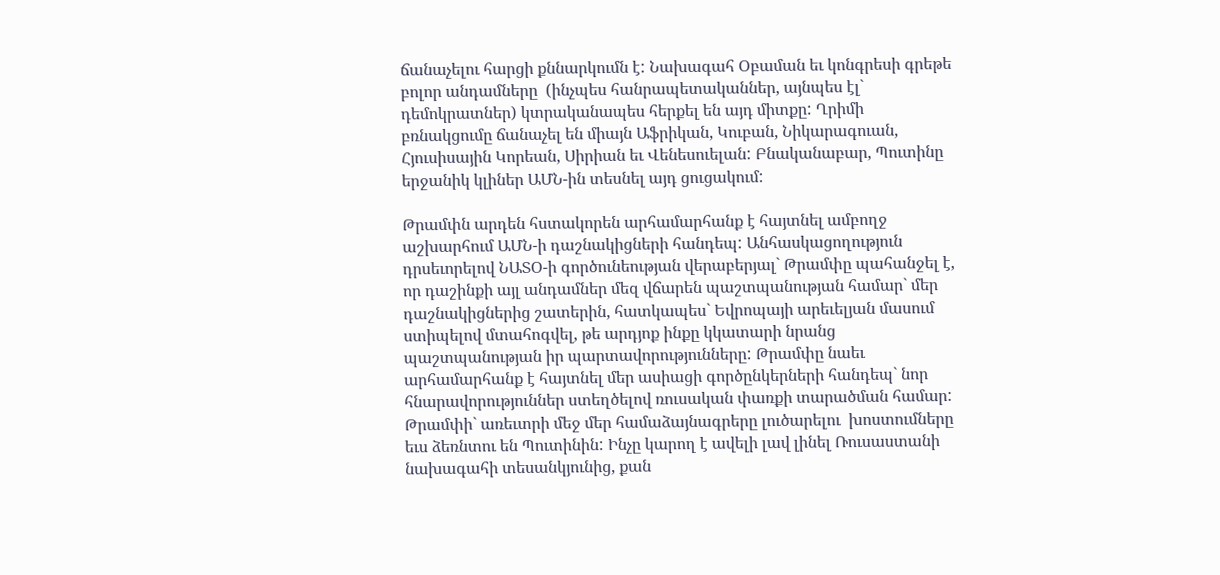ճանաչելու հարցի քննարկումն է: Նախագահ Օբաման եւ կոնգրեսի գրեթե բոլոր անդամները  (ինչպես հանրապետականներ, այնպես էլ` դեմոկրատներ) կտրականապես հերքել են այդ միտքը: Ղրիմի բռնակցումը ճանաչել են միայն Աֆրիկան, Կուբան, Նիկարագուան, Հյուսիսային Կորեան, Սիրիան եւ Վենեսուելան: Բնականաբար, Պուտինը երջանիկ կլիներ ԱՄՆ-ին տեսնել այդ ցուցակում:

Թրամփն արդեն հստակորեն արհամարհանք է հայտնել ամբողջ աշխարհում ԱՄՆ-ի դաշնակիցների հանդեպ: Անհասկացողություն դրսեւորելով ՆԱՏՕ-ի գործունեության վերաբերյալ` Թրամփը պահանջել է, որ դաշինքի այլ անդամներ մեզ վճարեն պաշտպանության համար` մեր դաշնակիցներից շատերին, հատկապես` Եվրոպայի արեւելյան մասում ստիպելով մտահոգվել, թե արդյոք ինքը կկատարի նրանց պաշտպանության իր պարտավորությունները: Թրամփը նաեւ արհամարհանք է հայտնել մեր ասիացի գործընկերների հանդեպ` նոր հնարավորություններ ստեղծելով ռուսական փառքի տարածման համար:  Թրամփի` առեւտրի մեջ մեր համաձայնագրերը լուծարելու  խոստումները եւս ձեռնտու են Պուտինին: Ինչը կարող է ավելի լավ լինել Ռուսաստանի նախագահի տեսանկյունից, քան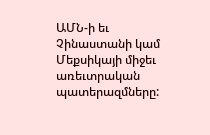ԱՄՆ-ի եւ Չինաստանի կամ Մեքսիկայի միջեւ առեւտրական պատերազմները: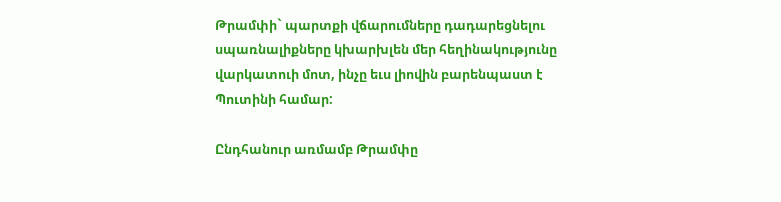Թրամփի` պարտքի վճարումները դադարեցնելու սպառնալիքները կխարխլեն մեր հեղինակությունը վարկատուի մոտ, ինչը եւս լիովին բարենպաստ է Պուտինի համար:

Ընդհանուր առմամբ Թրամփը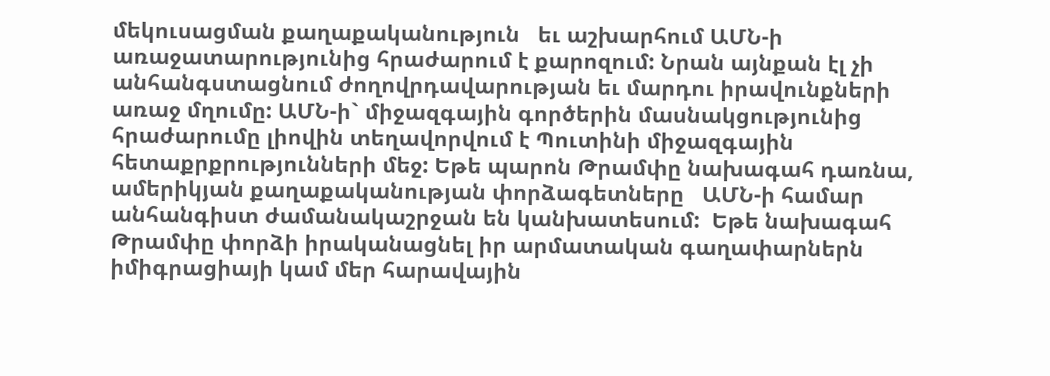մեկուսացման քաղաքականություն   եւ աշխարհում ԱՄՆ-ի առաջատարությունից հրաժարում է քարոզում: Նրան այնքան էլ չի անհանգստացնում ժողովրդավարության եւ մարդու իրավունքների առաջ մղումը: ԱՄՆ-ի` միջազգային գործերին մասնակցությունից հրաժարումը լիովին տեղավորվում է Պուտինի միջազգային հետաքրքրությունների մեջ: Եթե պարոն Թրամփը նախագահ դառնա, ամերիկյան քաղաքականության փորձագետները   ԱՄՆ-ի համար անհանգիստ ժամանակաշրջան են կանխատեսում:  Եթե նախագահ Թրամփը փորձի իրականացնել իր արմատական գաղափարներն իմիգրացիայի կամ մեր հարավային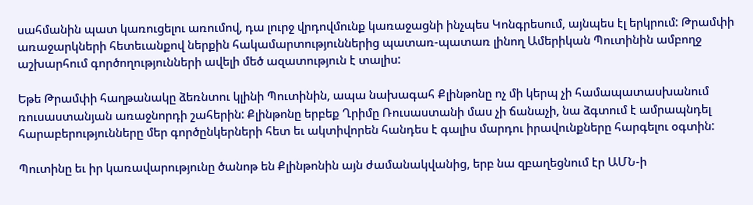սահմանին պատ կառուցելու առումով, դա լուրջ վրդովմունք կառաջացնի ինչպես Կոնգրեսում, այնպես էլ երկրում: Թրամփի առաջարկների հետեւանքով ներքին հակամարտություններից պատառ-պատառ լինող Ամերիկան Պուտինին ամբողջ աշխարհում գործողությունների ավելի մեծ ազատություն է տալիս:

Եթե Թրամփի հաղթանակը ձեռնտու կլինի Պուտինին, ապա նախագահ Քլինթոնը ոչ մի կերպ չի համապատասխանում ռուսաստանյան առաջնորդի շահերին: Քլինթոնը երբեք Ղրիմը Ռուսաստանի մաս չի ճանաչի, նա ձգտում է ամրապնդել հարաբերությունները մեր գործընկերների հետ եւ ակտիվորեն հանդես է գալիս մարդու իրավունքները հարգելու օգտին:

Պուտինը եւ իր կառավարությունը ծանոթ են Քլինթոնին այն ժամանակվանից, երբ նա զբաղեցնում էր ԱՄՆ-ի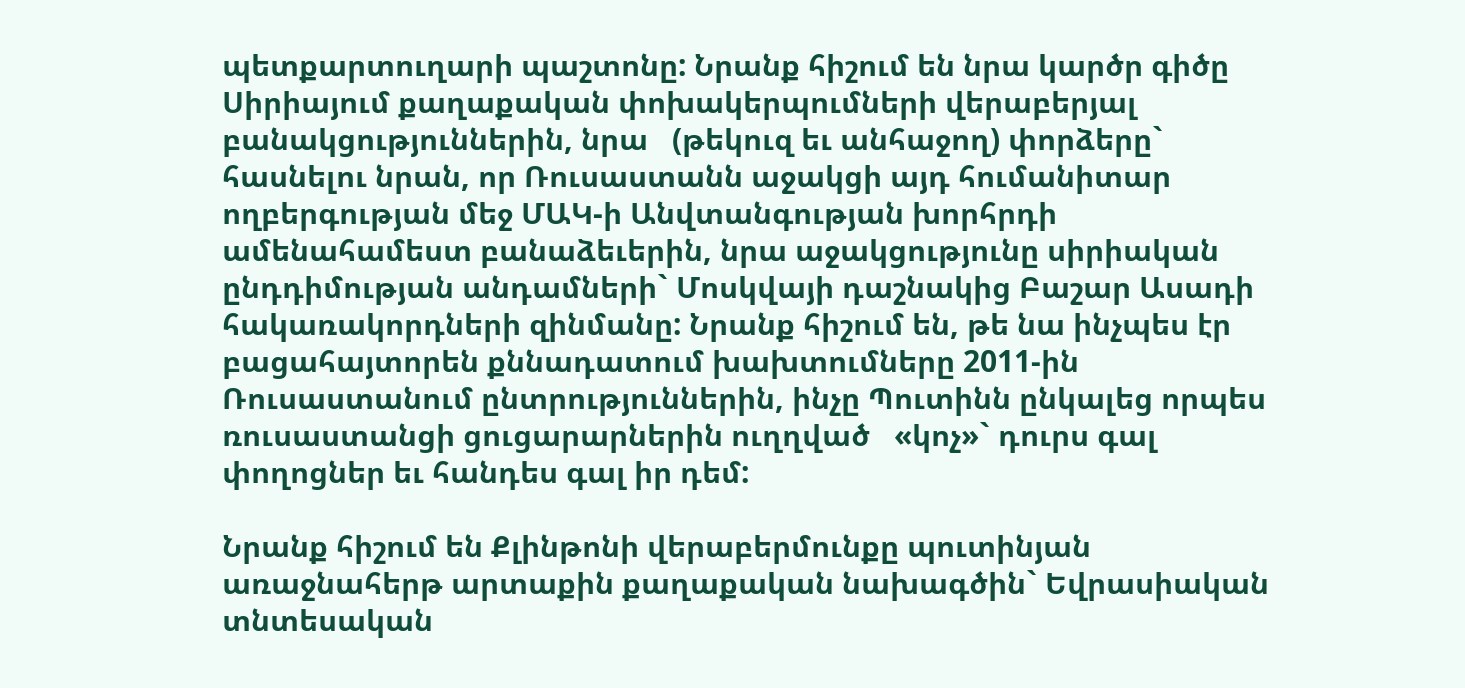պետքարտուղարի պաշտոնը: Նրանք հիշում են նրա կարծր գիծը Սիրիայում քաղաքական փոխակերպումների վերաբերյալ բանակցություններին, նրա   (թեկուզ եւ անհաջող) փորձերը` հասնելու նրան, որ Ռուսաստանն աջակցի այդ հումանիտար ողբերգության մեջ ՄԱԿ-ի Անվտանգության խորհրդի ամենահամեստ բանաձեւերին, նրա աջակցությունը սիրիական ընդդիմության անդամների` Մոսկվայի դաշնակից Բաշար Ասադի հակառակորդների զինմանը: Նրանք հիշում են, թե նա ինչպես էր բացահայտորեն քննադատում խախտումները 2011-ին Ռուսաստանում ընտրություններին, ինչը Պուտինն ընկալեց որպես ռուսաստանցի ցուցարարներին ուղղված   «կոչ»` դուրս գալ փողոցներ եւ հանդես գալ իր դեմ:

Նրանք հիշում են Քլինթոնի վերաբերմունքը պուտինյան առաջնահերթ արտաքին քաղաքական նախագծին` Եվրասիական տնտեսական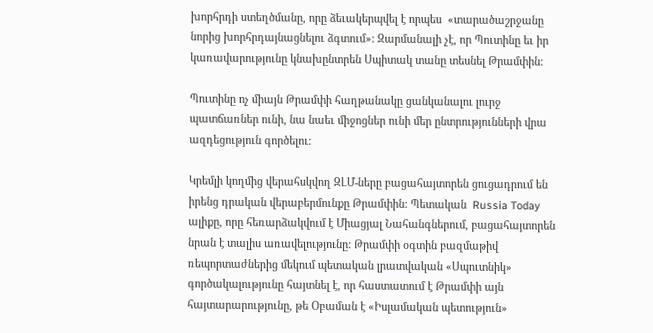խորհրդի ստեղծմանը, որը ձեւակերպվել է որպես  «տարածաշրջանը նորից խորհրդայնացնելու ձգտում»: Զարմանալի չէ, որ Պուտինը եւ իր կառավարությունը կնախընտրեն Սպիտակ տանը տեսնել Թրամփին:

Պուտինը ոչ միայն Թրամփի հաղթանակը ցանկանալու լուրջ պատճառներ ունի, նա նաեւ միջոցներ ունի մեր ընտրությունների վրա ազդեցություն գործելու:

Կրեմլի կողմից վերահսկվող ԶԼՄ-ները բացահայտորեն ցուցադրում են իրենց դրական վերաբերմունքը Թրամփին: Պետական  Russia Today ալիքը, որը հեռարձակվում է Միացյալ Նահանգներում, բացահայտորեն նրան է տալիս առավելությունը: Թրամփի օգտին բազմաթիվ ռեպորտաժներից մեկում պետական լրատվական «Սպուտնիկ» գործակալությունը հայտնել է, որ հաստատում է Թրամփի այն հայտարարությունը, թե Օբաման է «Իսլամական պետություն»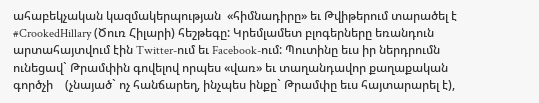ահաբեկչական կազմակերպության  «հիմնադիրը» եւ Թվիթերում տարածել է  #CrookedHillary (Ծուռ Հիլարի) հեշթեգը: Կրեմլամետ բլոգերները եռանդուն արտահայտվում էին Twitter-ում եւ Facebook-ում: Պուտինը եւս իր ներդրումն ունեցավ` Թրամփին գովելով որպես «վառ» եւ տաղանդավոր քաղաքական գործչի    (չնայած` ոչ հանճարեղ, ինչպես ինքը` Թրամփը եւս հայտարարել է),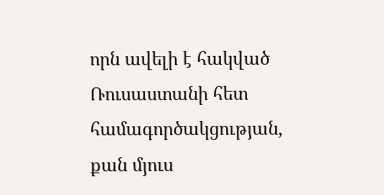որն ավելի է հակված Ռուսաստանի հետ համագործակցության, քան մյուս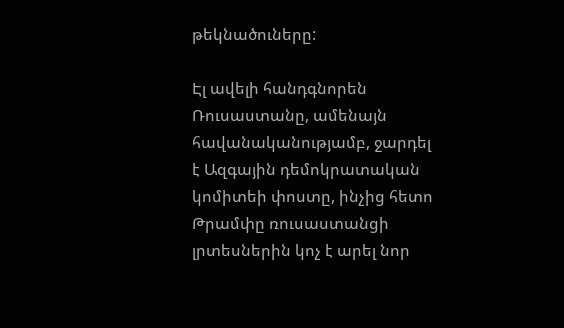թեկնածուները:

Էլ ավելի հանդգնորեն Ռուսաստանը, ամենայն հավանականությամբ, ջարդել է Ազգային դեմոկրատական կոմիտեի փոստը, ինչից հետո Թրամփը ռուսաստանցի լրտեսներին կոչ է արել նոր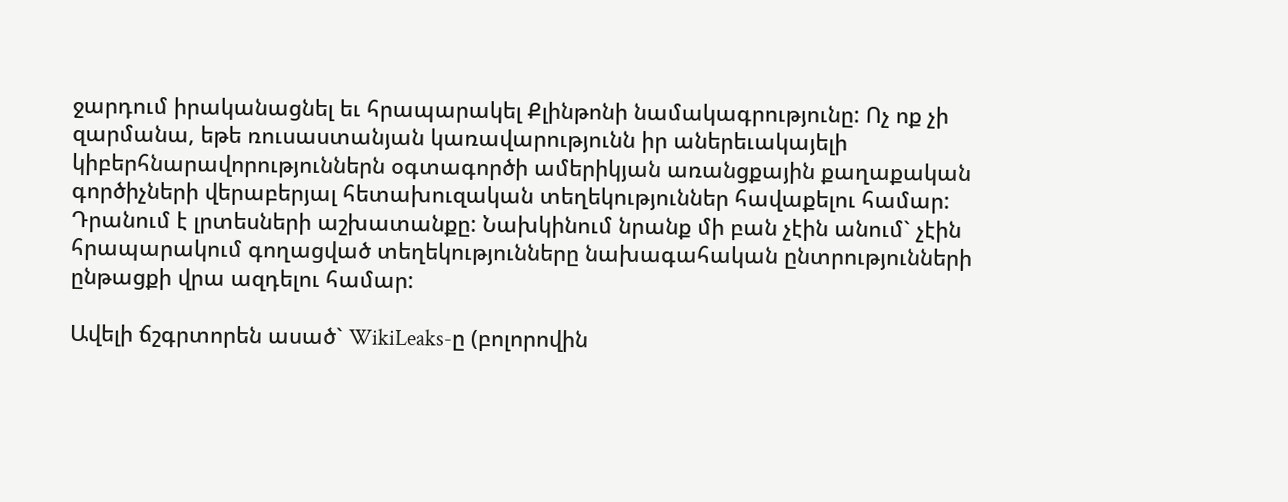ջարդում իրականացնել եւ հրապարակել Քլինթոնի նամակագրությունը: Ոչ ոք չի զարմանա, եթե ռուսաստանյան կառավարությունն իր աներեւակայելի կիբերհնարավորություններն օգտագործի ամերիկյան առանցքային քաղաքական գործիչների վերաբերյալ հետախուզական տեղեկություններ հավաքելու համար: Դրանում է լրտեսների աշխատանքը: Նախկինում նրանք մի բան չէին անում` չէին հրապարակում գողացված տեղեկությունները նախագահական ընտրությունների ընթացքի վրա ազդելու համար:

Ավելի ճշգրտորեն ասած` WikiLeaks-ը (բոլորովին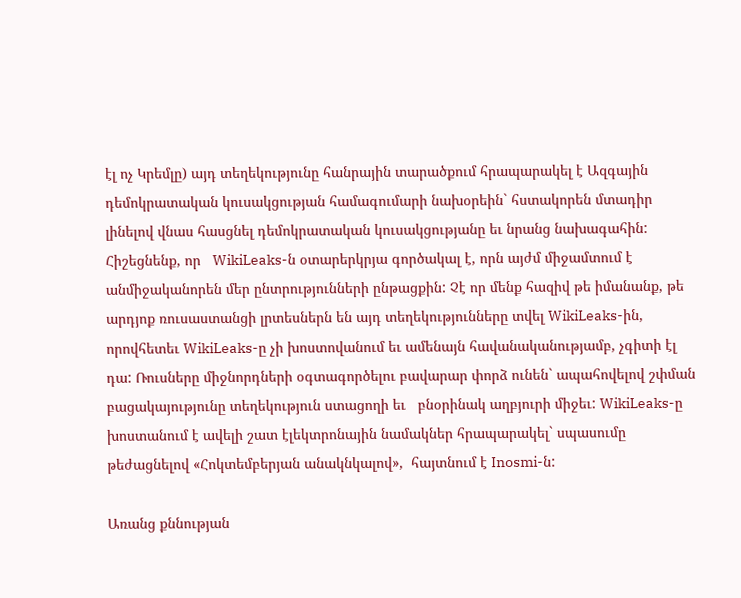էլ ոչ Կրեմլը) այդ տեղեկությունը հանրային տարածքում հրապարակել է Ազգային դեմոկրատական կուսակցության համագումարի նախօրեին` հստակորեն մտադիր լինելով վնաս հասցնել դեմոկրատական կուսակցությանը եւ նրանց նախագահին: Հիշեցնենք, որ   WikiLeaks-ն օտարերկրյա գործակալ է, որն այժմ միջամտում է անմիջականորեն մեր ընտրությունների ընթացքին: Չէ որ մենք հազիվ թե իմանանք, թե արդյոք ռուսաստանցի լրտեսներն են այդ տեղեկությունները տվել WikiLeaks-ին, որովհետեւ WikiLeaks-ը չի խոստովանում եւ ամենայն հավանականությամբ, չգիտի էլ դա: Ռուսները միջնորդների օգտագործելու բավարար փորձ ունեն` ապահովելով շփման բացակայությունը տեղեկություն ստացողի եւ   բնօրինակ աղբյուրի միջեւ: WikiLeaks-ը խոստանում է ավելի շատ էլեկտրոնային նամակներ հրապարակել` սպասումը թեժացնելով «Հոկտեմբերյան անակնկալով»,  հայտնում է Inosmi-ն:

Առանց քննության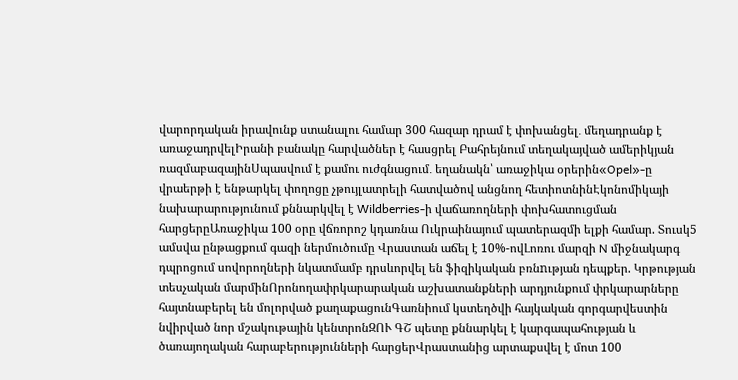վարորդական իրավունք ստանալու համար 300 հազար դրամ է փոխանցել․ մեղադրանք է առաջադրվելԻրանի բանակը հարվածներ է հասցրել Բահրեյնում տեղակայված ամերիկյան ռազմաբազայինՍպասվում է քամու ուժգնացում․ եղանակն՝ առաջիկա օրերին«Opel»-ը վրաերթի է ենթարկել փողոցը չթույլատրելի հատվածով անցնող հետիոտնինԷկոնոմիկայի նախարարությունում քննարկվել է Wildberries-ի վաճառողների փոխհատուցման հարցերըԱռաջիկա 100 օրը վճռորոշ կդառնա Ուկրաինայում պատերազմի ելքի համար. Տուսկ5 ամսվա ընթացքում գազի ներմուծումը Վրաստան աճել է 10%-ովԼոռու մարզի N միջնակարգ դպրոցում սովորողների նկատմամբ դրսևորվել են ֆիզիկական բռնnւթյան դեպքեր. Կրթության տեսչական մարմինՈրոնողափրկարարական աշխատանքների արդյունքում փրկարարները հայտնաբերել են մոլորված քաղաքացունԳառնիում կստեղծվի հայկական գորգարվեստին նվիրված նոր մշակութային կենտրոնԶՈՒ ԳՇ պետը քննարկել է կարգապահության և ծառայողական հարաբերությունների հարցերՎրաստանից արտաքսվել է մոտ 100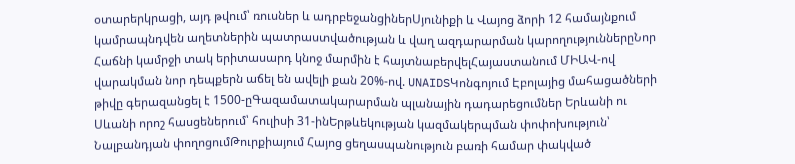օտարերկրացի, այդ թվում՝ ռուսներ և ադրբեջանցիներՍյունիքի և Վայոց ձորի 12 համայնքում կամրապնդվեն աղետներին պատրաստվածության և վաղ ազդարարման կարողություններըՆոր Հաճնի կամրջի տակ երիտասարդ կնոջ մարմին է հայտնաբերվելՀայաստանում ՄԻԱՎ-ով վարակման նոր դեպքերն աճել են ավելի քան 20%-ով. UNAIDSԿոնգոյում Էբոլայից մահացածների թիվը գերազանցել է 1500-ըԳազամատակարարման պլանային դադարեցումներ Երևանի ու Սևանի որոշ հասցեներում՝ հուլիսի 31-ինԵրթևեկության կազմակերպման փոփոխություն՝ Նալբանդյան փողոցումԹուրքիայում Հայոց ցեղասպանություն բառի համար փակված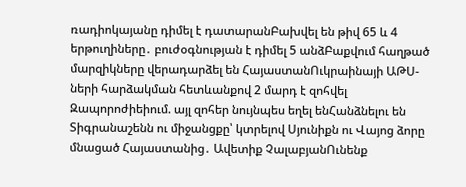ռադիոկայանը դիմել է դատարանԲախվել են թիվ 65 և 4 երթուղիները․ բուժօգնության է դիմել 5 անձԲաքվում հաղթած մարզիկները վերադարձել են ՀայաստանՈւկրաինայի ԱԹՍ-ների հարձակման հետևանքով 2 մարդ է զոհվել Զապորոժիեիում. այլ զոհեր նույնպես եղել ենՀանձնելու են Տիգրանաշենն ու միջանցքը՝ կտրելով Սյունիքն ու Վայոց ձորը մնացած Հայաստանից․ Ավետիք ՉալաբյանՈւնենք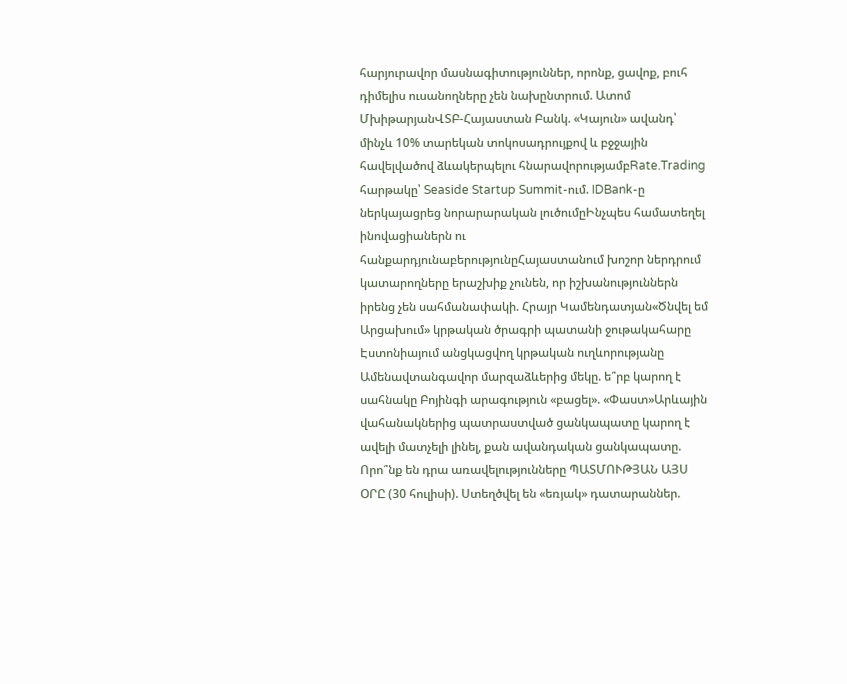հարյուրավոր մասնագիտություններ, որոնք, ցավոք, բուհ դիմելիս ուսանողները չեն նախընտրում. Ատոմ ՄխիթարյանՎՏԲ-Հայաստան Բանկ. «Կայուն» ավանդ՝ մինչև 10% տարեկան տոկոսադրույքով և բջջային հավելվածով ձևակերպելու հնարավորությամբRate.Trading հարթակը՝ Seaside Startup Summit-ում. IDBank-ը ներկայացրեց նորարարական լուծումըԻնչպես համատեղել ինովացիաներն ու հանքարդյունաբերությունըՀայաստանում խոշոր ներդրում կատարողները երաշխիք չունեն, որ իշխանություններն իրենց չեն սահմանափակի. Հրայր Կամենդատյան«Ծնվել եմ Արցախում» կրթական ծրագրի պատանի ջութակահարը Էստոնիայում անցկացվող կրթական ուղևորությանը Ամենավտանգավոր մարզաձևերից մեկը. ե՞րբ կարող է սահնակը Բոյինգի արագություն «բացել». «Փաստ»Արևային վահանակներից պատրաստված ցանկապատը կարող է ավելի մատչելի լինել, քան ավանդական ցանկապատը. Որո՞նք են դրա առավելությունները ՊԱՏՄՈՒԹՅԱՆ ԱՅՍ ՕՐԸ (30 հուլիսի). Ստեղծվել են «եռյակ» դատարաններ.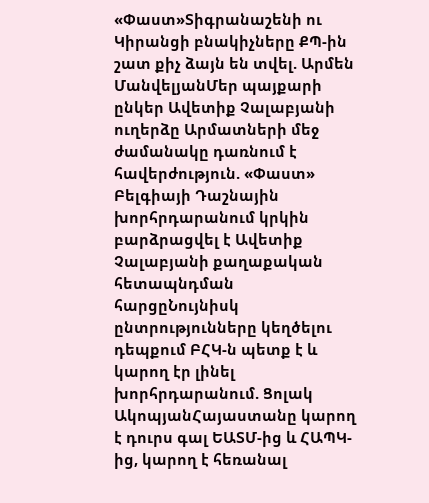«Փաստ»Տիգրանաշենի ու Կիրանցի բնակիչները ՔՊ-ին շատ քիչ ձայն են տվել. Արմեն ՄանվելյանՄեր պայքարի ընկեր Ավետիք Չալաբյանի ուղերձը Արմատների մեջ ժամանակը դառնում է հավերժություն. «Փաստ» Բելգիայի Դաշնային խորհրդարանում կրկին բարձրացվել է Ավետիք Չալաբյանի քաղաքական հետապնդման հարցըՆույնիսկ ընտրությունները կեղծելու դեպքում ԲՀԿ-ն պետք է և կարող էր լինել խորհրդարանում. Ցոլակ ԱկոպյանՀայաստանը կարող է դուրս գալ ԵԱՏՄ-ից և ՀԱՊԿ-ից, կարող է հեռանալ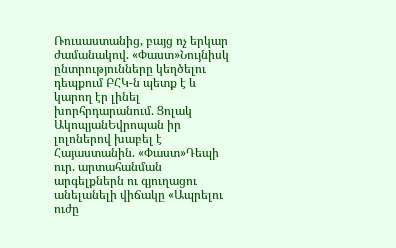Ռուսաստանից, բայց ոչ երկար ժամանակով. «Փաստ»Նույնիսկ ընտրությունները կեղծելու դեպքում ԲՀԿ-ն պետք է և կարող էր լինել խորհրդարանում. Ցոլակ ԱկոպյանԵվրոպան իր լոլոներով խաբել է Հայաստանին. «Փաստ»Դեպի ուր. արտահանման արգելքներն ու գյուղացու անելանելի վիճակը «Ապրելու ուժը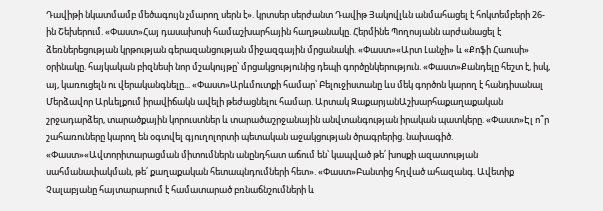Դավիթի նկատմամբ մեծագույն չմարող սերն է». կրտսեր սերժանտ Դավիթ Յակովլևն անմահացել է հոկտեմբերի 26-ին Շեխերում. «Փաստ»Հայ դասախոսի համաշխարհային հաղթանակը. Հերմինե Պողոսյանն արժանացել է ձեռներեցության կրթության գերազանցության միջազգային մրցանակի. «Փաստ»«Արտ Լանչի» և «Քոֆի Հաուսի» օրինակը. հայկական բիզնեսի նոր մշակույթը՝ մրցակցությունից դեպի գործընկերություն. «Փաստ»Քանդելը հեշտ է, իսկ, այ, կառուցելն ու վերականգնելը... «Փաստ»Արևմուտքի համար՝ Բելուջիստանը ևս մեկ գործոն կարող է հանդիսանալ Մերձավոր Արևելքում իրավիճակն ավելի թեժացնելու համար. Արտակ ԶաքարյանԱշխարհաքաղաքական շրջադարձեր, տարածքային կորուստներ և տարածաշրջանային անվտանգության իրական պատկերը. «Փաստ»Էլ ո՞ր շահառուները կարող են օգտվել գյուղոլորտի պետական աջակցության ծրագրերից. նախագիծ. «Փաստ»«Ավտորիտարացման միտումներն անընդհատ աճում են՝ կապված թե՛ խոսքի ազատության սահմանափակման, թե՛ քաղաքական հետապնդումների հետ». «Փաստ»Բանտից հղված ահազանգ. Ավետիք Չալաբյանը հայտարարում է համատարած բռնաճնշումների և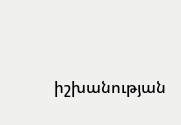իշխանության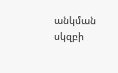անկման սկզբի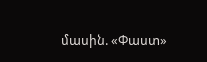մասին. «Փաստ»